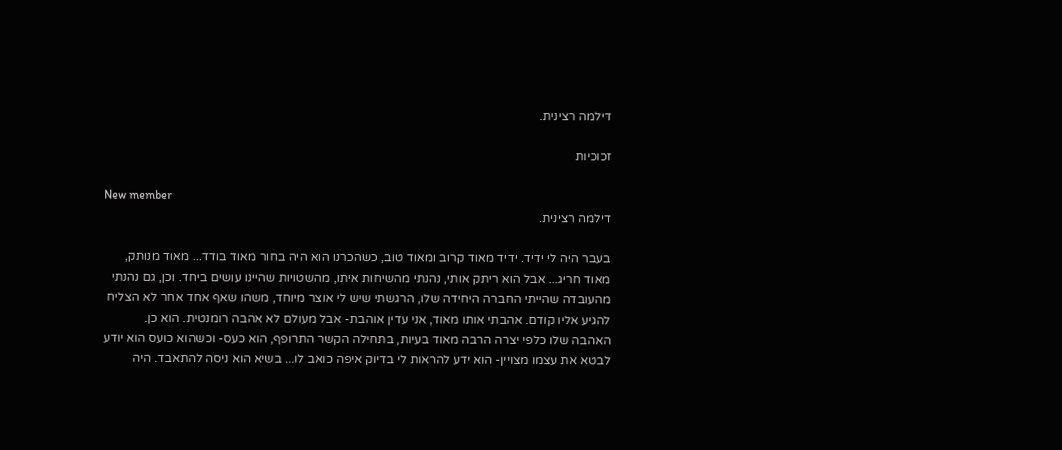דילמה רצינית.

זכוכיות

New member
דילמה רצינית.

בעבר היה לי ידיד. ידיד מאוד קרוב ומאוד טוב, כשהכרנו הוא היה בחור מאוד בודד... מאוד מנותק, מאוד חריג... אבל הוא ריתק אותי, נהנתי מהשיחות איתו, מהשטויות שהיינו עושים ביחד. וכן, גם נהנתי מהעובדה שהייתי החברה היחידה שלו, הרגשתי שיש לי אוצר מיוחד, משהו שאף אחד אחר לא הצליח להגיע אליו קודם. אהבתי אותו מאוד, אני עדין אוהבת- אבל מעולם לא אהבה רומנטית. הוא כן. האהבה שלו כלפי יצרה הרבה מאוד בעיות, בתחילה הקשר התרופף, הוא כעס- וכשהוא כועס הוא יודע לבטא את עצמו מצויין- הוא ידע להראות לי בדיוק איפה כואב לו... בשיא הוא ניסה להתאבד. היה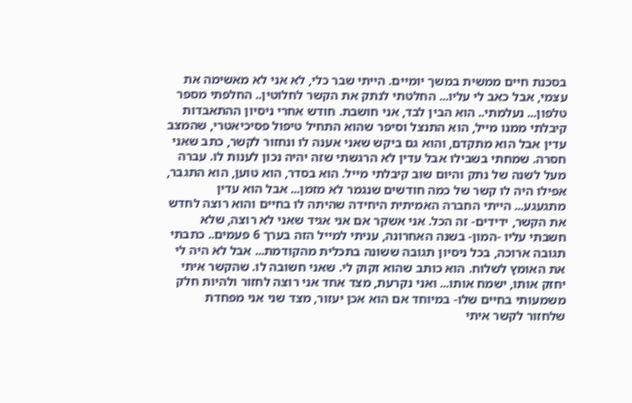בסכנת חיים ממשית במשך יומיים. הייתי שבר כלי, לא אני לא מאשימה את עצמי, אבל כאב לי עליו... החלטתי לנתק את הקשר לחלוטין.. החלפתי מספר טלפון... נעלמתי.. הוא הבין לבד, אני חושבת. חודש אחרי ניסיון ההתאבדות קיבלתי ממנו מייל, הוא התנצל וסיפר שהוא התחיל טיפול פסיכיאטרי, שהמצב עדין אבל הוא מתקדם, והוא גם ביקש שאני אענה לו ונחזור לקשר, כתב שאני חסרה. שמחתי בשבילו אבל עדין לא הרגשתי שזה יהיה נכון לענות לו. עברה מעל לשנה של נתק והיום שוב קיבלתי מייל. הוא בסדר, הוא טוען, הוא התגבר, אפילו היה לו קשר של כמה חודשים שנגמר לא מזמן... אבל הוא עדין מתגעגע... הייתי החברה האמיתית היחידה שהיתה לו בחיים והוא רוצה לחדש את הקשר, ידידים- זה הכל. אני אשקר אם אני אגיד שאני לא רוצה, שלא חשבתי עליו -המון- בשנה האחרונה, עניתי למייל הזה בערך 6 פעמים.. כתבתי תגובה ארוכה, בכל ניסיון תגובה ששונה בתכלית מהקודמת... אבל לא היה לי את האומץ לשלוח. הוא כותב שהוא זקוק לי. שאני חשובה לו. שהקשר איתי יחזק אותו, ישמח אותו... ואני נקרעת, מצד אחד אני רוצה לחזור ולהיות חלק משמעותי בחיים שלו- במיוחד אם הוא אכן יעזור, מצד שני אני מפחדת שלחזור לקשר איתי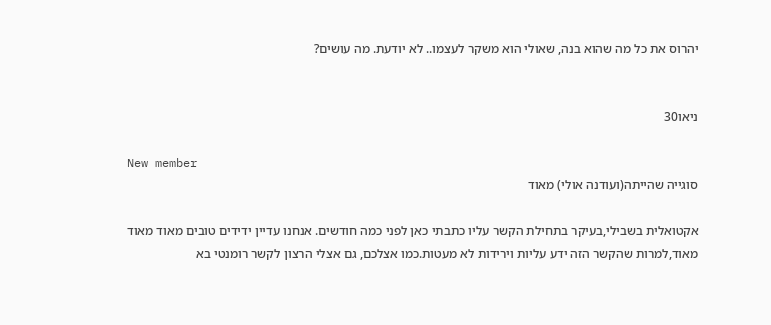יהרוס את כל מה שהוא בנה, שאולי הוא משקר לעצמו.. לא יודעת. מה עושים?


ניאו30

New member
סוגייה שהייתה(ועודנה אולי) מאוד

אקטואלית בשבילי,בעיקר בתחילת הקשר עליו כתבתי כאן לפני כמה חודשים. אנחנו עדיין ידידים טובים מאוד מאוד מאוד,למרות שהקשר הזה ידע עליות וירידות לא מעטות.כמו אצלכם, גם אצלי הרצון לקשר רומנטי בא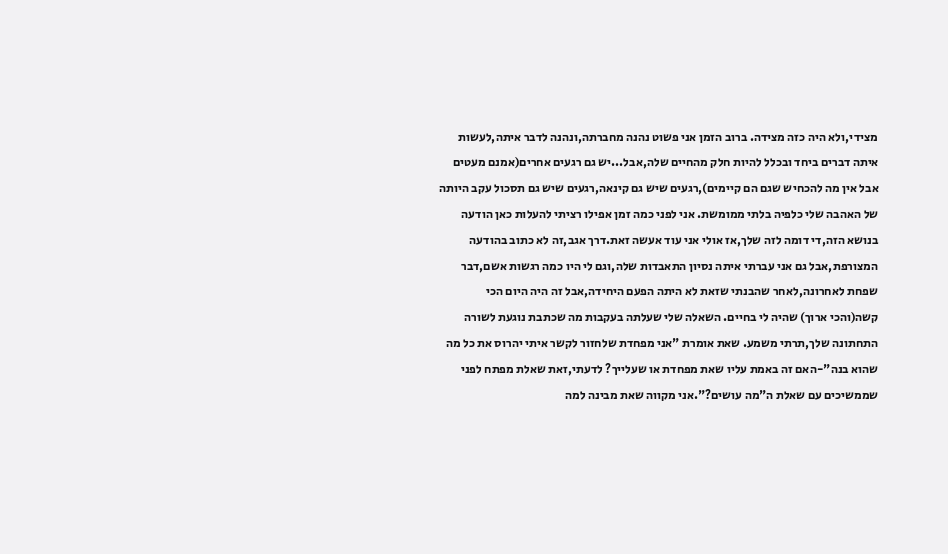מצידי,ולא היה כזה מצידה. ברוב הזמן אני פשוט נהנה מחברתה,ונהנה לדבר איתה,לעשות איתה דברים ביחד ובכלל להיות חלק מהחיים שלה,אבל...יש גם רגעים אחרים(אמנם מעטים אבל אין מה להכחיש שגם הם קיימים),רגעים שיש גם קינאה,רגעים שיש גם תסכול עקב היותה של האהבה שלי כלפיה בלתי ממומשת. אני לפני כמה זמן אפילו רציתי להעלות כאן הודעה בנושא הזה,די דומה לזה שלך,אז אולי אני עוד אעשה זאת.דרך אגב,זה לא כתוב בהודעה המצורפת,אבל גם אני עברתי איתה נסיון התאבדות שלה,וגם לי היו כמה רגשות אשם,דבר שפחת לאחרונה,לאחר שהבנתי שזאת לא היתה הפעם היחידה,אבל זה היה היום הכי קשה(והכי ארוך) שהיה לי בחיים. השאלה שלי שעלתה בעקבות מה שכתבת נוגעת לשורה התחתונה שלך,תרתי משמע. שאת אומרת "אני מפחדת שלחזור לקשר איתי יהרוס את כל מה שהוא בנה"-האם זה באמת עליו שאת מפחדת או שעלייך? לדעתי,זאת שאלת מפתח לפני שממשיכים עם שאלת ה"מה עושים?".אני מקווה שאת מבינה למה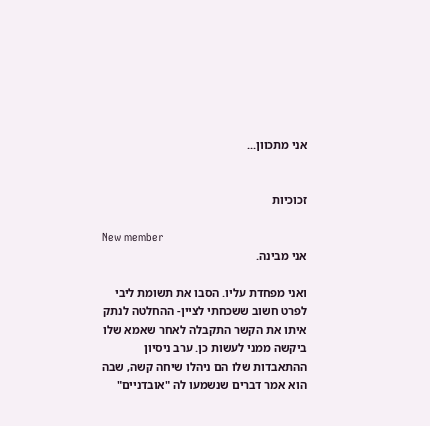אני מתכוון...


זכוכיות

New member
אני מבינה.

ואני מפחדת עליו. הסבו את תשומת ליבי לפרט חשוב ששכחתי לציין- ההחלטה לנתק איתו את הקשר התקבלה לאחר שאמא שלו ביקשה ממני לעשות כן. ערב ניסיון ההתאבדות שלו הם ניהלו שיחה קשה, שבה הוא אמר דברים שנשמעו לה "אובדניים"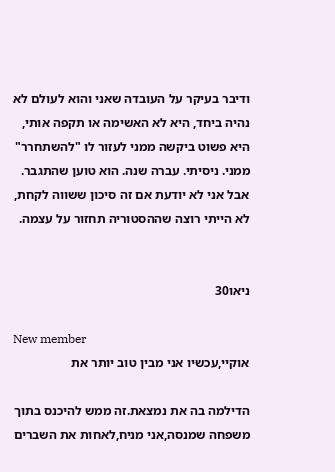ודיבר בעיקר על העובדה שאני והוא לעולם לא נהיה ביחד, היא לא האשימה או תקפה אותי, היא פשוט ביקשה ממני לעזור לו "להשתחרר" ממני. ניסיתי. עברה שנה. הוא טוען שהתגבר. אבל אני לא יודעת אם זה סיכון ששווה לקחת, לא הייתי רוצה שההסטוריה תחזור על עצמה.


ניאו30

New member
אוקיי,עכשיו אני מבין טוב יותר את

הדילמה בה את נמצאת.זה ממש להיכנס בתוך משפחה שמנסה,אני מניח,לאחות את השברים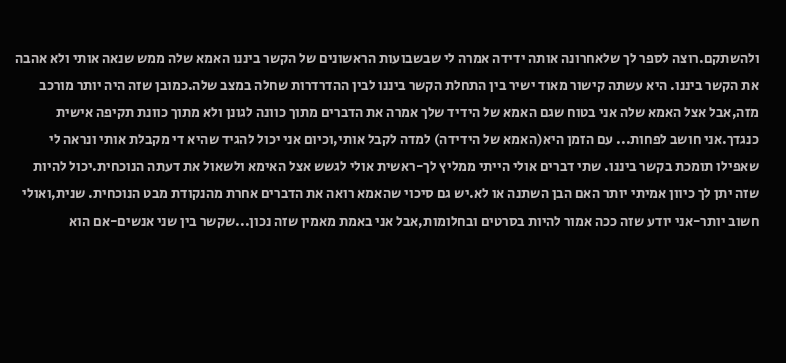ולהשתקם.רוצה לספר לך שלאחרונה אותה ידידה אמרה לי שבשבועות הראשונים של הקשר ביננו האמא שלה ממש שנאה אותי ולא אהבה את הקשר ביננו. היא עשתה קישור מאוד ישיר בין התחלת הקשר ביננו לבין ההדרדרות שחלה במצב שלה.כמובן שזה היה יותר מורכב מזה,אבל אצל האמא שלה אני בטוח שגם האמא של הידיד שלך אמרה את הדברים מתוך כוונה לגונן ולא מתוך כוונת תקיפה אישית כנגדך.אני חושב לפחות... עם הזמן היא(האמא של הידידה) למדה לקבל אותי,וכיום אני יכול להגיד שהיא די מקבלת אותי ונראה לי שאפילו תומכת בקשר ביננו. שתי דברים אולי הייתי ממליץ לך-ראשית אולי לגשש אצל האימא ולשאול את דעתה הנוכחית.יכול להיות שזה יתן לך כיוון אמיתי יותר האם הבן השתנה או לא.יש גם סיכוי שהאמא רואה את הדברים אחרת מהנקודת מבט הנוכחית. שנית,ואולי חשוב יותר-אני יודע שזה ככה אמור להיות בסרטים ובחלומות,אבל אני באמת מאמין שזה נכון...שקשר בין שני אנשים-אם הוא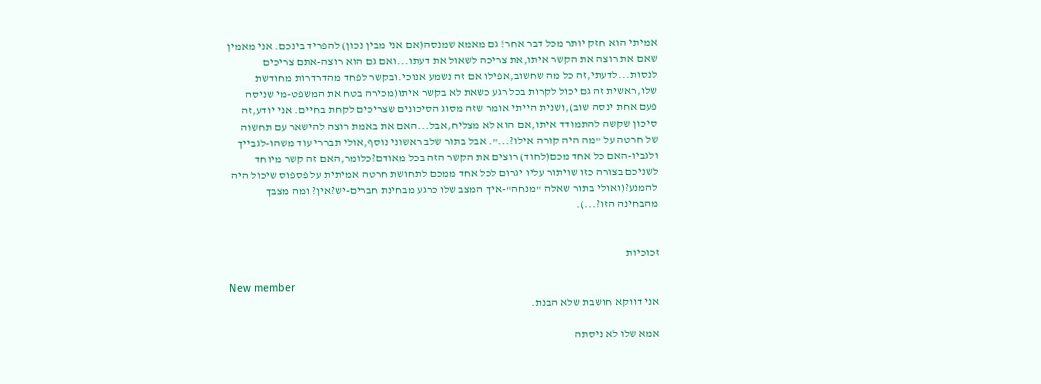אמיתי הוא חזק יותר מכל דבר אחר! גם מאמא שמנסה(אם אני מבין נכון) להפריד בינכם. אני מאמין שאם את רוצה את הקשר איתו,את צריכה לשאול את דעתו...ואם גם הוא רוצה-אתם צריכים לנסות...לדעתי,זה כל מה שחשוב,אפילו אם זה נשמע אנוכי.ובקשר לפחד מהדרדרות מחודשת שלו,ראשית זה גם יכול לקרות בכל רגע כשאת לא בקשר איתו(מכירה בטח את המשפט-מי שניסה פעם אחת ינסה שוב),ושנית הייתי אומר שזה מסוג הסיכונים שצריכים לקחת בחיים. אני יודע,זה סיכון שקשה להתמודד איתו,אם הוא לא מצליח,אבל...האם את באמת רוצה להישאר עם תחשוה של חרטה על "מה היה קורה אילו?...". אבל בתור שלב ראשוני נוסף,אולי תבררי עוד משהו-לגבייך ולגביו-האם כל אחד מכם(לחוד) רוצים את הקשר הזה בכל מאודם?כלומר,האם זה קשר מיוחד לשניכם בצורה כזו שויתור עליו יגרום לכל אחד ממכם לתחושת חרטה אמיתית על פספוס שיכול היה להמנע?(ואולי בתור שאלה "מנחה"-איך המצב שלו כרגע מבחינת חברים-יש?אין? ומה מצבך מהבחינה הזו?...).


זכוכיות

New member
אני דווקא חושבת שלא הבנת.

אמא שלו לא ניסתה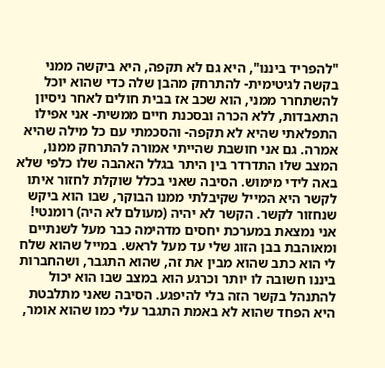"להפריד ביננו", היא גם לא תקפה, היא ביקשה ממני בקשה לגיטימית- להתרחק מהבן שלה כדי שהוא יוכל להשתחרר ממני, הוא שכב אז בבית חולים לאחר ניסיון התאבדות, ללא הכרה ובסכנת חיים ממשית- אני אפילו התפלאתי שהיא לא תקפה- והסכמתי עם כל מילה שהיא אמרה. גם אני חושבת שהייתי אמורה להתרחק ממנו, המצב שלו התדרדר בין היתר בגלל האהבה שלו כלפי שלא באה לידי מימוש. הסיבה שאני בכלל שוקלת לחזור איתו לקשר היא המייל שקיבלתי ממנו הבוקר, שבו הוא ביקש שנחזור לקשר. הקשר לא יהיה (מעולם לא היה) רומנטי! אני נמצאת במערכת יחסים מדהימה כבר מעל לשנתיים ומאוהבת בבן הזוג שלי עד מעל לראש. במייל שהוא שלח לי הוא כתב שהוא מבין את זה, שהוא התגבר, ושהחברות ביננו חשובה לו יותר וכרגע הוא במצב שבו הוא יכול להתנהל בקשר הזה בלי להיפגע. הסיבה שאני מתלבטת היא הפחד שהוא לא באמת התגבר עלי כמו שהוא אומר,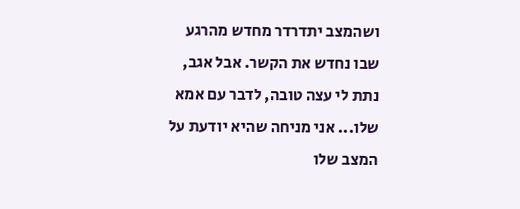ושהמצב יתדרדר מחדש מהרגע שבו נחדש את הקשר. אבל אגב, נתת לי עצה טובה, לדבר עם אמא שלו... אני מניחה שהיא יודעת על המצב שלו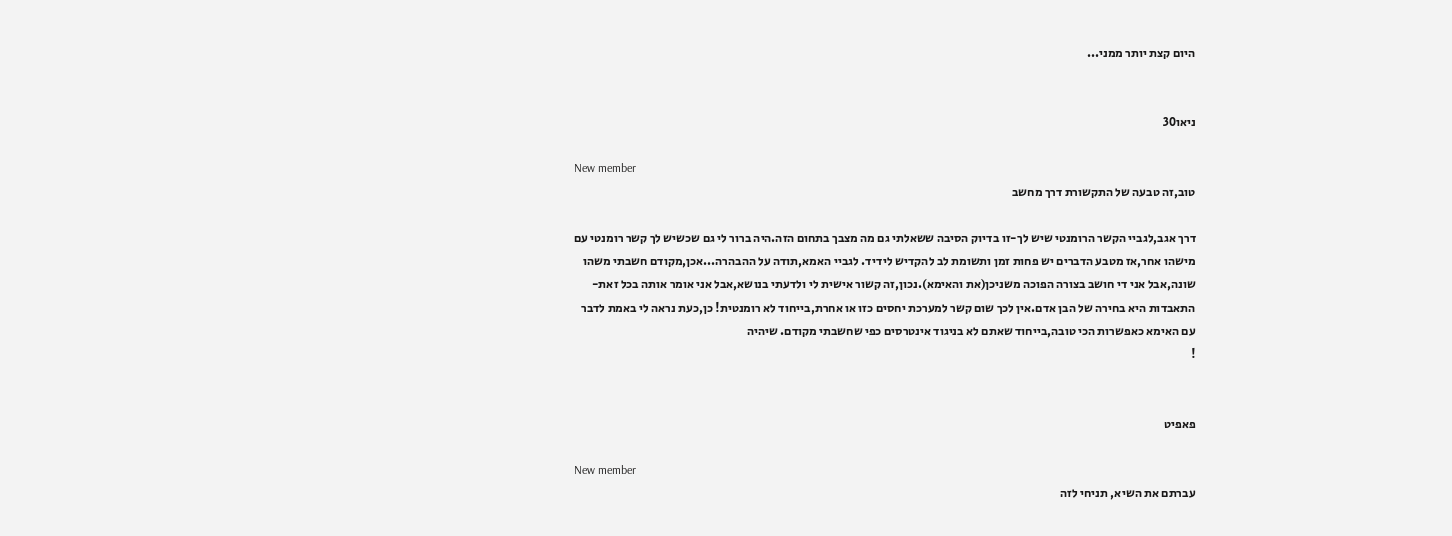היום קצת יותר ממני...


ניאו30

New member
טוב,זה טבעה של התקשורת דרך מחשב

דרך אגב,לגביי הקשר הרומנטי שיש לך-זו בדיוק הסיבה ששאלתי גם מה מצבך בתחום הזה.היה ברור לי גם שכשיש לך קשר רומנטי עם מישהו אחר,אז מטבע הדברים יש פחות זמן ותשומת לב להקדיש לידיד. לגביי האמא,תודה על ההבהרה...אכן,מקודם חשבתי משהו שונה,אבל אני די חושב בצורה הפוכה משניכן(את והאימא).נכון,זה קשור אישית לי ולדעתי בנושא,אבל אני אומר אותה בכל זאת-התאבדות היא בחירה של הבן אדם.אין לכך שום קשר למערכת יחסים כזו או אחרת,בייחוד לא רומנטית! כן,כעת נראה לי באמת לדבר עם האימא כאפשרות הכי טובה,בייחוד שאתם לא בניגוד אינטרסים כפי שחשבתי מקודם. שיהיה
!


פאפיט

New member
עברתם את השיא, תניחי לזה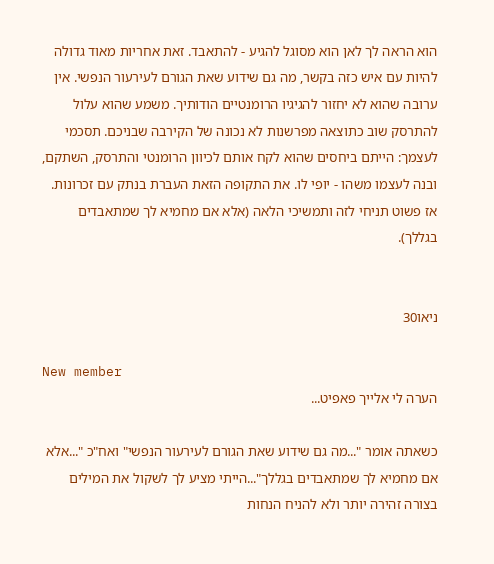הוא הראה לך לאן הוא מסוגל להגיע - להתאבד. זאת אחריות מאוד גדולה להיות עם איש כזה בקשר, מה גם שידוע שאת הגורם לעירעור הנפשי. אין ערובה שהוא לא יחזור להגיגיו הרומנטיים הודותיך. משמע שהוא עלול להתרסק שוב כתוצאה מפרשנות לא נכונה של הקירבה שבניכם. תסכמי לעצמך: הייתם ביחסים שהוא לקח אותם לכיוון הרומנטי והתרסק, השתקם, ובנה לעצמו משהו - יופי לו. את התקופה הזאת העברת בנתק עם זכרונות. אז פשוט תניחי לזה ותמשיכי הלאה (אלא אם מחמיא לך שמתאבדים בגללך).


ניאו30

New member
הערה לי אלייך פאפיט...

כשאתה אומר "...מה גם שידוע שאת הגורם לעירעור הנפשי" ואח"כ "...אלא אם מחמיא לך שמתאבדים בגללך"...הייתי מציע לך לשקול את המילים בצורה זהירה יותר ולא להניח הנחות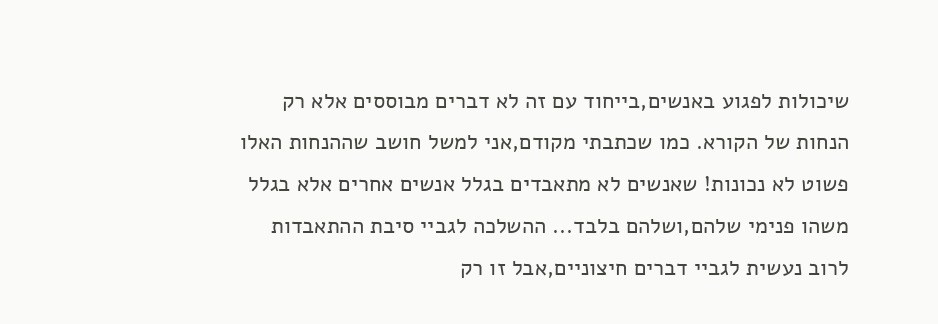שיכולות לפגוע באנשים,בייחוד עם זה לא דברים מבוססים אלא רק הנחות של הקורא. כמו שכתבתי מקודם,אני למשל חושב שההנחות האלו פשוט לא נכונות! שאנשים לא מתאבדים בגלל אנשים אחרים אלא בגלל משהו פנימי שלהם,ושלהם בלבד... ההשלכה לגביי סיבת ההתאבדות לרוב נעשית לגביי דברים חיצוניים,אבל זו רק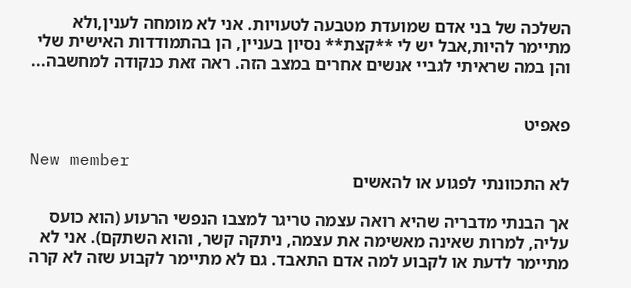השלכה של בני אדם שמועדת מטבעה לטעויות. אני לא מומחה לענין,ולא מתיימר להיות,אבל יש לי **קצת** נסיון בעניין, הן בהתמודדות האישית שלי והן במה שראיתי לגביי אנשים אחרים במצב הזה. ראה זאת כנקודה למחשבה...


פאפיט

New member
לא התכוונתי לפגוע או להאשים

אך הבנתי מדבריה שהיא רואה עצמה טריגר למצבו הנפשי הרעוע (הוא כועס עליה, למרות שאינה מאשימה את עצמה, ניתקה קשר, והוא השתקם). אני לא מתיימר לדעת או לקבוע למה אדם התאבד. גם לא מתיימר לקבוע שזה לא קרה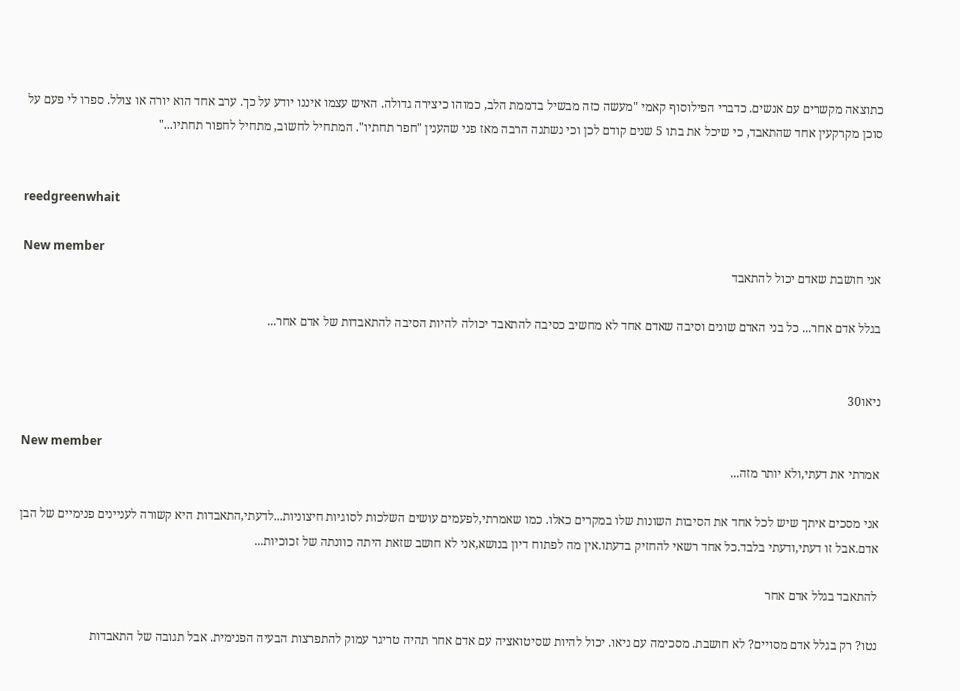כתוצאה מקשרים עם אנשים. כדברי הפילוסוף קאמי "מעשה כזה מבשיל בדממת הלב, כמוהו כיצירה גדולה. האיש עצמו איננו יודע על כך. ערב אחד הוא יורה או צולל. ספרו לי פעם על סוכן מקרקעין אחד שהתאבד, כי שיכל את בתו 5 שנים קודם לכן וכי נשתנה הרבה מאז פני שהענין "חפר תחתיו". המתחיל לחשוב, מתחיל לחפור תחתיו..."


reedgreenwhait

New member
אני חושבת שאדם יכול להתאבד

בגלל אדם אחר... כל בני האדם שונים וסיבה שאדם אחד לא מחשיב כסיבה להתאבד יכולה להיות הסיבה להתאבדות של אדם אחר...


ניאו30

New member
אמרתי את דעתי,ולא יותר מזה...

אני מסכים איתך שיש לכל אחד את הסיבות השונות שלו במקרים כאלו. כמו שאמרתי,לפעמים עושים השלכות לסוגיות חיצוניות...לדעתי,התאבדות היא קשורה לעניינים פנימיים של הבן אדם.אבל זו דעתי,ודעתי בלבד.כל אחד רשאי להחזיק בדעתו.אין מה לפתוח דיון בנושא,אני לא חושב שזאת היתה כוונתה של זכוכיות...

להתאבד בגלל אדם אחר

נטו? רק בגלל אדם מסויים? לא חושבת. מסכימה עם ניאו. יכול להיות שסיטואציה עם אדם אחר תהיה טריגר עמוק להתפרצות הבעיה הפנימית. אבל תגובה של התאבדות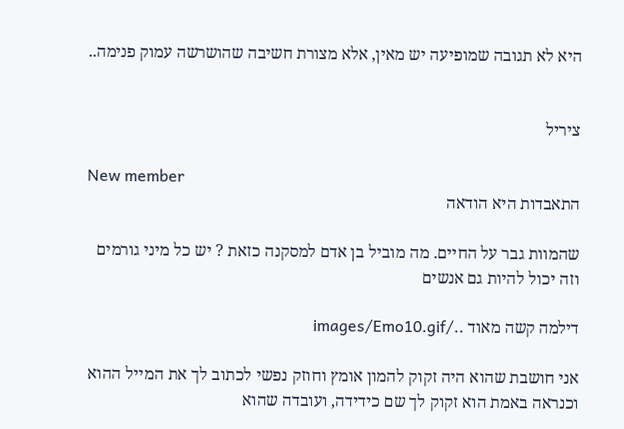היא לא תגובה שמופיעה יש מאין, אלא מצורת חשיבה שהושרשה עמוק פנימה..


ציריל

New member
התאבדות היא הודאה

שהמוות גבר על החיים. מה מוביל בן אדם למסקנה כזאת ? יש כל מיני גורמים וזה יכול להיות גם אנשים

דילמה קשה מאוד ../images/Emo10.gif

אני חושבת שהוא היה זקוק להמון אומץ וחוזק נפשי לכתוב לך את המייל ההוא וכנראה באמת הוא זקוק לך שם כידידה, ועובדה שהוא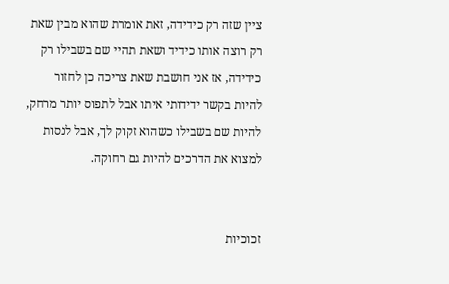ציין שזה רק כידידה, זאת אומרת שהוא מבין שאת רק רוצה אותו כידיד ושאת תהיי שם בשבילו רק כידידה, אז אני חושבת שאת צריכה כן לחזור להיות בקשר ידידותי איתו אבל לתפוס יותר מרחק, להיות שם בשבילו כשהוא זקוק לך, אבל לנסות למצוא את הדרכים להיות גם רחוקה.


זכוכיות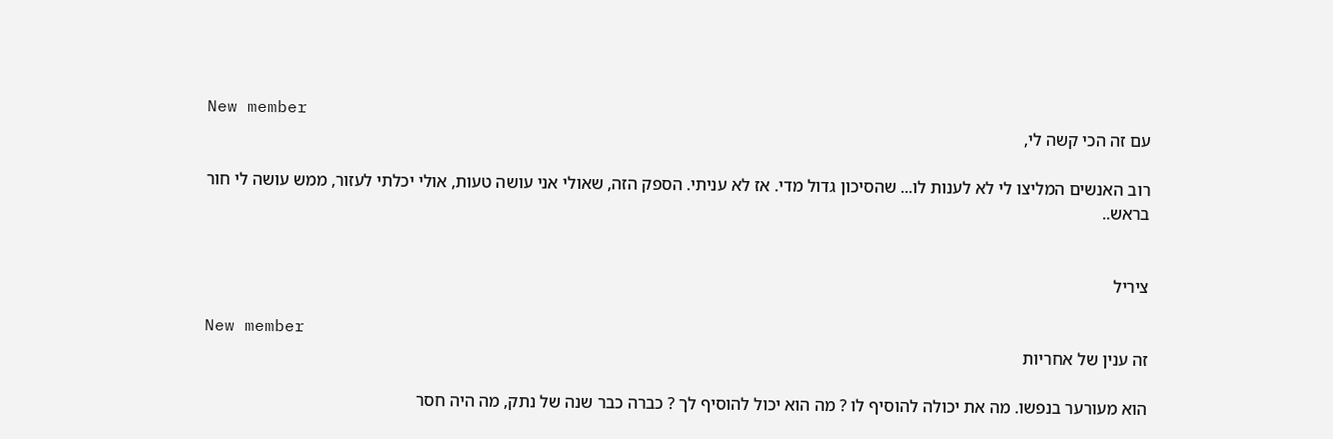New member
עם זה הכי קשה לי,

רוב האנשים המליצו לי לא לענות לו... שהסיכון גדול מדי. אז לא עניתי. הספק הזה, שאולי אני עושה טעות, אולי יכלתי לעזור, ממש עושה לי חור בראש..


ציריל

New member
זה ענין של אחריות

הוא מעורער בנפשו. מה את יכולה להוסיף לו ? מה הוא יכול להוסיף לך ? כברה כבר שנה של נתק, מה היה חסר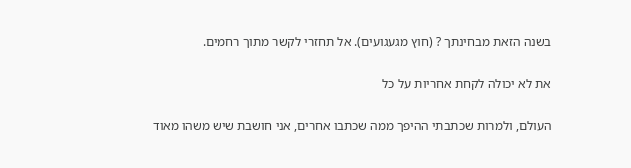בשנה הזאת מבחינתך ? (חוץ מגעגועים). אל תחזרי לקשר מתוך רחמים.

את לא יכולה לקחת אחריות על כל

העולם, ולמרות שכתבתי ההיפך ממה שכתבו אחרים, אני חושבת שיש משהו מאוד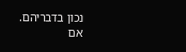נכון בדבריהם. אם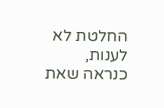החלטת לא לענות, כנראה שאת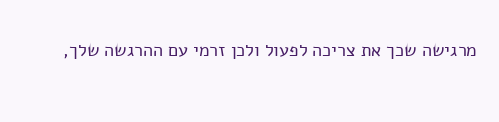מרגישה שכך את צריכה לפעול ולכן זרמי עם ההרגשה שלך,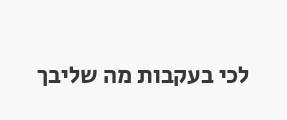לכי בעקבות מה שליבך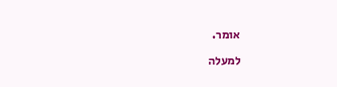אומר.

למעלה